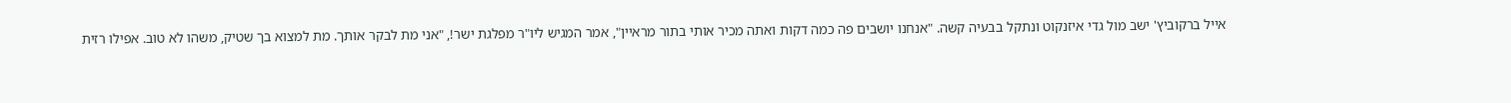אייל ברקוביץ' ישב מול גדי איזנקוט ונתקל בבעיה קשה. "אנחנו יושבים פה כמה דקות ואתה מכיר אותי בתור מראיין", אמר המגיש ליו"ר מפלגת ישר!, "אני מת לבקר אותך. מת למצוא בך שטיק, משהו לא טוב. אפילו רזית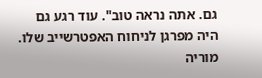גם. אתה נראה טוב". עוד רגע גם היה מפרגן לניחוח האפטרשייב שלו.
מוריה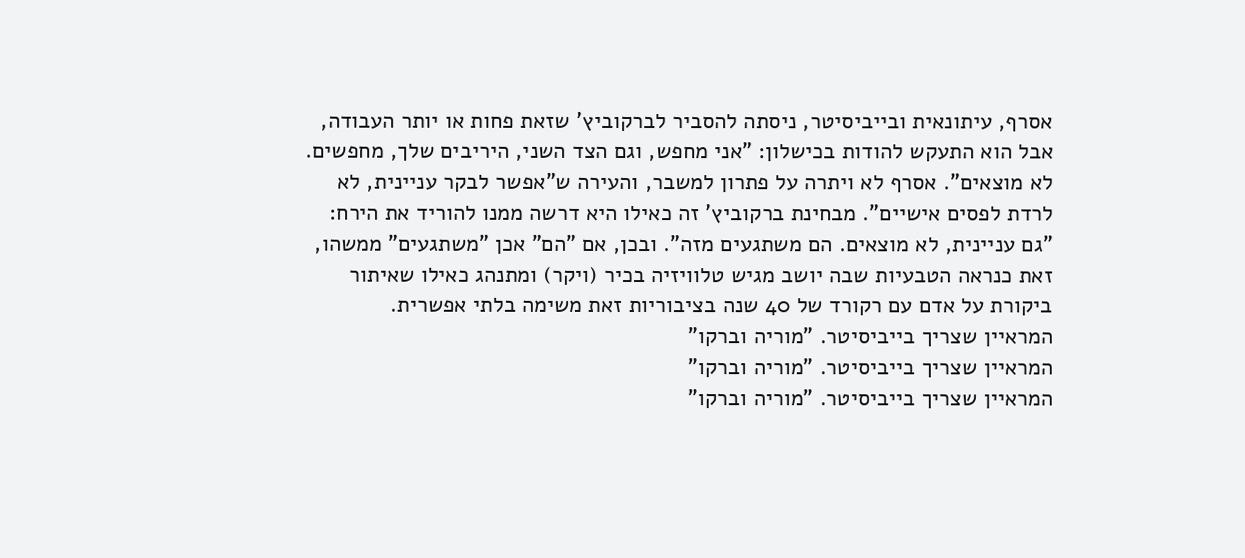אסרף, עיתונאית ובייביסיטר, ניסתה להסביר לברקוביץ' שזאת פחות או יותר העבודה, אבל הוא התעקש להודות בכישלון: "אני מחפש, וגם הצד השני, היריבים שלך, מחפשים. לא מוצאים". אסרף לא ויתרה על פתרון למשבר, והעירה ש"אפשר לבקר עניינית, לא לרדת לפסים אישיים". מבחינת ברקוביץ' זה כאילו היא דרשה ממנו להוריד את הירח: "גם עניינית, לא מוצאים. הם משתגעים מזה". ובכן, אם "הם" אכן "משתגעים" ממשהו, זאת כנראה הטבעיות שבה יושב מגיש טלוויזיה בכיר (ויקר) ומתנהג כאילו שאיתור ביקורת על אדם עם רקורד של 40 שנה בציבוריות זאת משימה בלתי אפשרית.
המראיין שצריך בייביסיטר. "מוריה וברקו"
המראיין שצריך בייביסיטר. "מוריה וברקו"
המראיין שצריך בייביסיטר. "מוריה וברקו"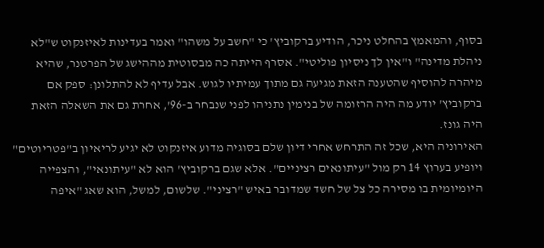בסוף, והמאמץ בהחלט ניכר, הודיע ברקוביץ' כי "חשב על משהו" ואמר בעדינות לאיזנקוט ש"לא ניהלת מדינה" ו"אין לך ניסיון פוליטי". אסרף הייתה כה מבסוטית מההישג של הפרטנר, שהיא מיהרה להוסיף שהטענה הזאת מגיעה גם מתוך עמיתיו לגוש. אבל עדיף לא להתלונן: ספק אם ברקוביץ' יודע מה היה הרזומה של בנימין נתניהו לפני שנבחר ב-96', אחרת גם את השאלה הזאת היה גונז.
האירוניה היא, שכל זה התרחש אחרי דיון שלם בסוגיה מדוע איזנקוט לא יגיע לריאיון ב"פטריוטים" ויופיע בערוץ 14 רק מול "עיתונאים רציניים". אלא שגם ברקוביץ' הוא לא "עיתונאי", והצפייה היומיומית בו מסירה כל צל של חשד שמדובר באיש "רציני". שלשום, למשל, הוא שאג "איפה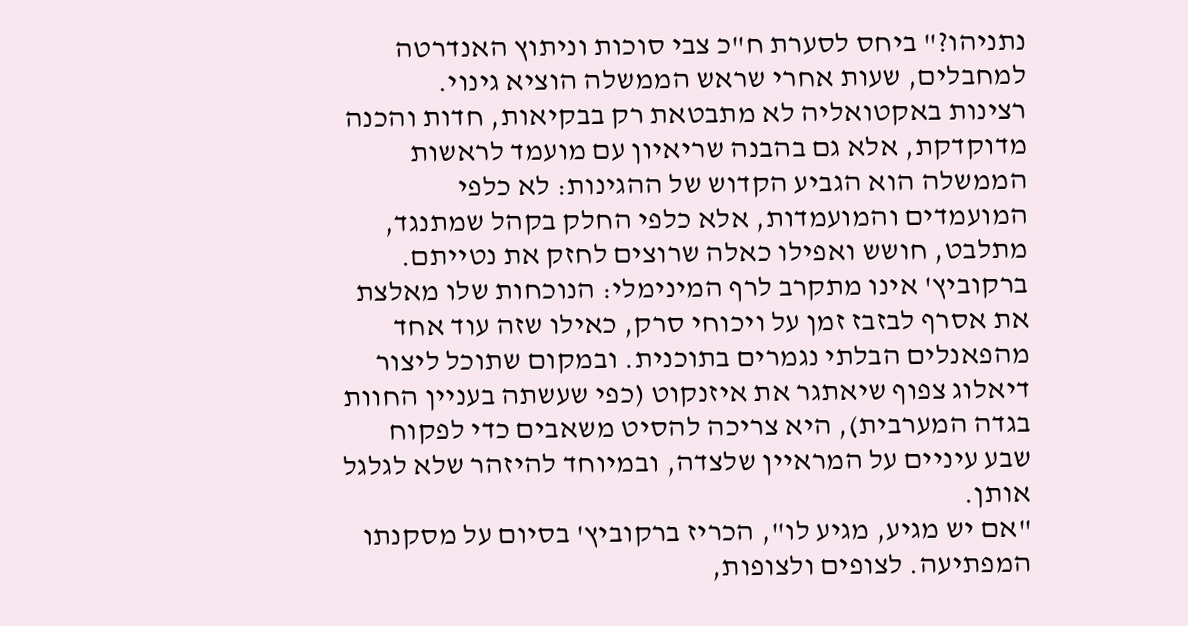נתניהו?" ביחס לסערת ח"כ צבי סוכות וניתוץ האנדרטה למחבלים, שעות אחרי שראש הממשלה הוציא גינוי.
רצינות באקטואליה לא מתבטאת רק בבקיאות, חדות והכנה מדוקדקת, אלא גם בהבנה שריאיון עם מועמד לראשות הממשלה הוא הגביע הקדוש של ההגינות: לא כלפי המועמדים והמועמדות, אלא כלפי החלק בקהל שמתנגד, מתלבט, חושש ואפילו כאלה שרוצים לחזק את נטייתם. ברקוביץ' אינו מתקרב לרף המינימלי: הנוכחות שלו מאלצת את אסרף לבזבז זמן על ויכוחי סרק, כאילו שזה עוד אחד מהפאנלים הבלתי נגמרים בתוכנית. ובמקום שתוכל ליצור דיאלוג צפוף שיאתגר את איזנקוט (כפי שעשתה בעניין החוות בגדה המערבית), היא צריכה להסיט משאבים כדי לפקוח שבע עיניים על המראיין שלצדה, ובמיוחד להיזהר שלא לגלגל אותן.
"אם יש מגיע, מגיע לו", הכריז ברקוביץ' בסיום על מסקנתו המפתיעה. לצופים ולצופות,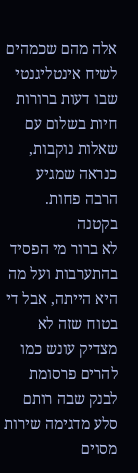אלה מהם שכמהים לשיח אינטליגנטי שבו דעות ברורות חיות בשלום עם שאלות נוקבות, כנראה שמגיע הרבה פחות.
בקטנה
לא ברור מי הפסיד בהתערבות ועל מה היא הייתה, אבל די בטוח שזה לא מצדיק עונש כמו להרים פרסומת לבנק שבה רותם סלע מדגימה שירות מסוים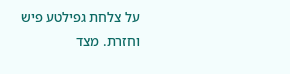על צלחת גפילטע פיש וחזרת. מצד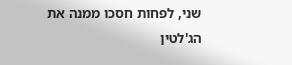שני, לפחות חסכו ממנה את הג'לטין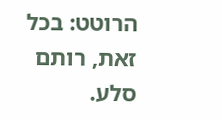הרוטט: בכל זאת, רותם סלע.